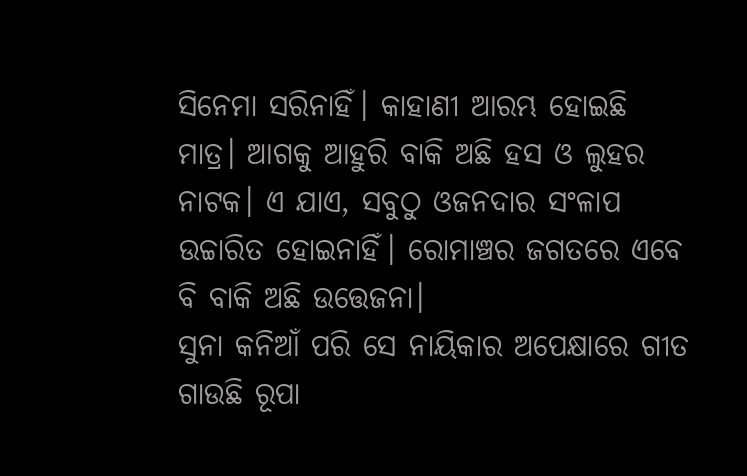ସିନେମା ସରିନାହିଁ। କାହାଣୀ ଆରମ୍ଭ ହୋଇଛି ମାତ୍ର। ଆଗକୁ ଆହୁରି ବାକି ଅଛି ହସ ଓ ଲୁହର ନାଟକ। ଏ ଯାଏ, ସବୁଠୁ ଓଜନଦାର ସଂଳାପ ଉଚ୍ଚାରିତ ହୋଇନାହିଁ। ରୋମାଞ୍ଚର ଜଗତରେ ଏବେ ବି ବାକି ଅଛି ଉତ୍ତେଜନା।
ସୁନା କନିଆଁ ପରି ସେ ନାୟିକାର ଅପେକ୍ଷାରେ ଗୀତ ଗାଉଛି ରୂପା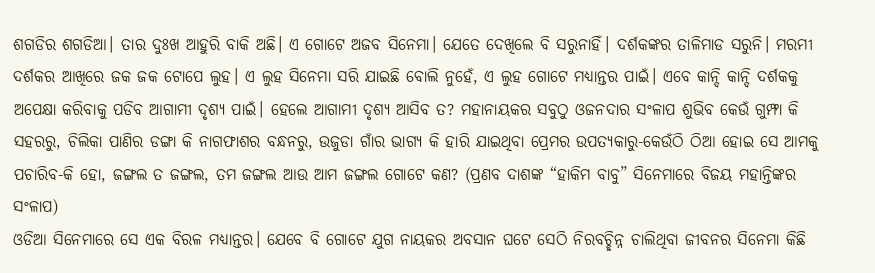ଶଗଡିର ଶଗଡିଆ। ତାର ଦୁଃଖ ଆହୁରି ବାକି ଅଛି। ଏ ଗୋଟେ ଅଜବ ସିନେମା। ଯେତେ ଦେଖିଲେ ବି ସରୁନାହିଁ। ଦର୍ଶକଙ୍କର ତାଳିମାଡ ସରୁନି। ମରମୀ ଦର୍ଶକର ଆଖିରେ ଜକ ଜକ ଟୋପେ ଲୁହ। ଏ ଲୁହ ସିନେମା ସରି ଯାଇଛି ବୋଲି ନୁହେଁ, ଏ ଲୁହ ଗୋଟେ ମଧ୍ୟାନ୍ତର ପାଇଁ। ଏବେ କାନ୍ଦି କାନ୍ଦି ଦର୍ଶକକୁ ଅପେକ୍ଷା କରିବାକୁ ପଡିବ ଆଗାମୀ ଦୃଶ୍ୟ ପାଇଁ। ହେଲେ ଆଗାମୀ ଦୃଶ୍ୟ ଆସିବ ତ? ମହାନାୟକର ସବୁଠୁ ଓଜନଦାର ସଂଳାପ ଶୁଭିବ କେଉଁ ଗୁମ୍ଫା କି ସହରରୁ, ଚିଲିକା ପାଣିର ଡଙ୍ଗା କି ନାଗଫାଶର ବନ୍ଧନରୁ, ଉଜୁଡା ଗାଁର ଭାଗ୍ୟ କି ହାରି ଯାଇଥିବା ପ୍ରେମର ଉପତ୍ୟକାରୁ-କେଉଁଠି ଠିଆ ହୋଇ ସେ ଆମକୁ ପଚାରିବ-କି ହୋ, ଜଙ୍ଗଲ ତ ଜଙ୍ଗଲ, ତମ ଜଙ୍ଗଲ ଆଉ ଆମ ଜଙ୍ଗଲ ଗୋଟେ କଣ? (ପ୍ରଣବ ଦାଶଙ୍କ “ହାକିମ ବାବୁ” ସିନେମାରେ ବିଜୟ ମହାନ୍ତିଙ୍କର ସଂଳାପ)
ଓଡିଆ ସିନେମାରେ ସେ ଏକ ବିରଳ ମଧ୍ୟାନ୍ତର। ଯେବେ ବି ଗୋଟେ ଯୁଗ ନାୟକର ଅବସାନ ଘଟେ ସେଠି ନିରବଚ୍ଛିନ୍ନ ଚାଲିଥିବା ଜୀବନର ସିନେମା କିଛି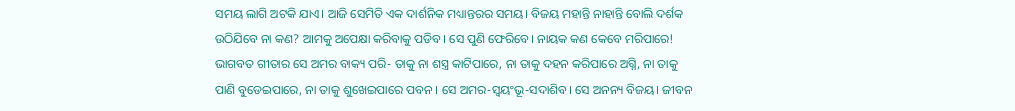ସମୟ ଲାଗି ଅଟକି ଯାଏ। ଆଜି ସେମିତି ଏକ ଦାର୍ଶନିକ ମଧ୍ୟାନ୍ତରର ସମୟ। ବିଜୟ ମହାନ୍ତି ନାହାନ୍ତି ବୋଲି ଦର୍ଶକ ଉଠିଯିବେ ନା କଣ? ଆମକୁ ଅପେକ୍ଷା କରିବାକୁ ପଡିବ। ସେ ପୁଣି ଫେରିବେ। ନାୟକ କଣ କେବେ ମରିପାରେ! ଭାଗବତ ଗୀତାର ସେ ଅମର ବାକ୍ୟ ପରି- ତାକୁ ନା ଶସ୍ତ୍ର କାଟିପାରେ, ନା ତାକୁ ଦହନ କରିପାରେ ଅଗ୍ନି, ନା ତାକୁ ପାଣି ବୁଡେଇପାରେ, ନା ତାକୁ ଶୁଖେଇପାରେ ପବନ । ସେ ଅମର-ସ୍ଵୟଂଭୂ-ସଦାଶିବ। ସେ ଅନନ୍ୟ ବିଜୟ। ଜୀବନ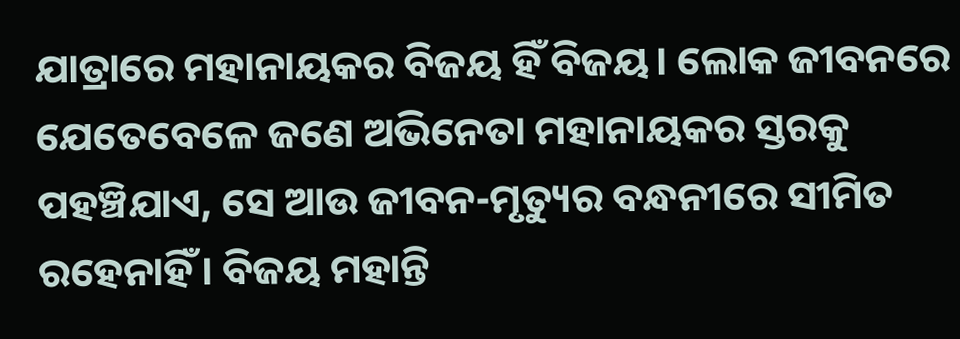ଯାତ୍ରାରେ ମହାନାୟକର ବିଜୟ ହିଁ ବିଜୟ। ଲୋକ ଜୀବନରେ ଯେତେବେଳେ ଜଣେ ଅଭିନେତା ମହାନାୟକର ସ୍ତରକୁ ପହଞ୍ଚିଯାଏ, ସେ ଆଉ ଜୀବନ-ମୃତ୍ୟୁର ବନ୍ଧନୀରେ ସୀମିତ ରହେନାହିଁ। ବିଜୟ ମହାନ୍ତି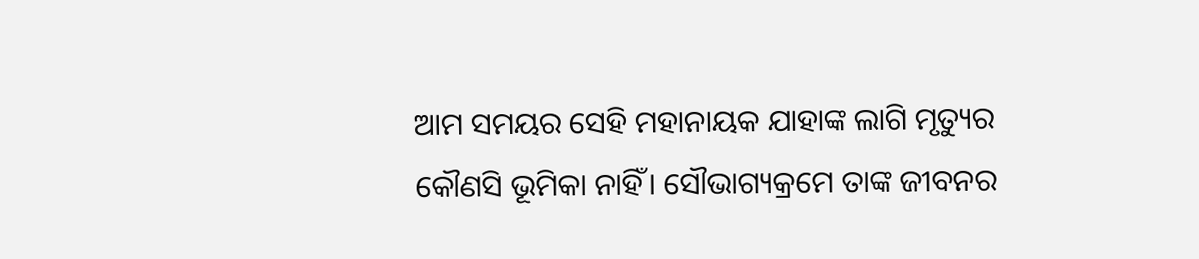ଆମ ସମୟର ସେହି ମହାନାୟକ ଯାହାଙ୍କ ଲାଗି ମୃତ୍ୟୁର କୌଣସି ଭୂମିକା ନାହିଁ। ସୌଭାଗ୍ୟକ୍ରମେ ତାଙ୍କ ଜୀବନର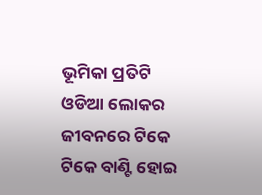ଭୂମିକା ପ୍ରତିଟି ଓଡିଆ ଲୋକର ଜୀବନରେ ଟିକେ ଟିକେ ବାଣ୍ଟି ହୋଇ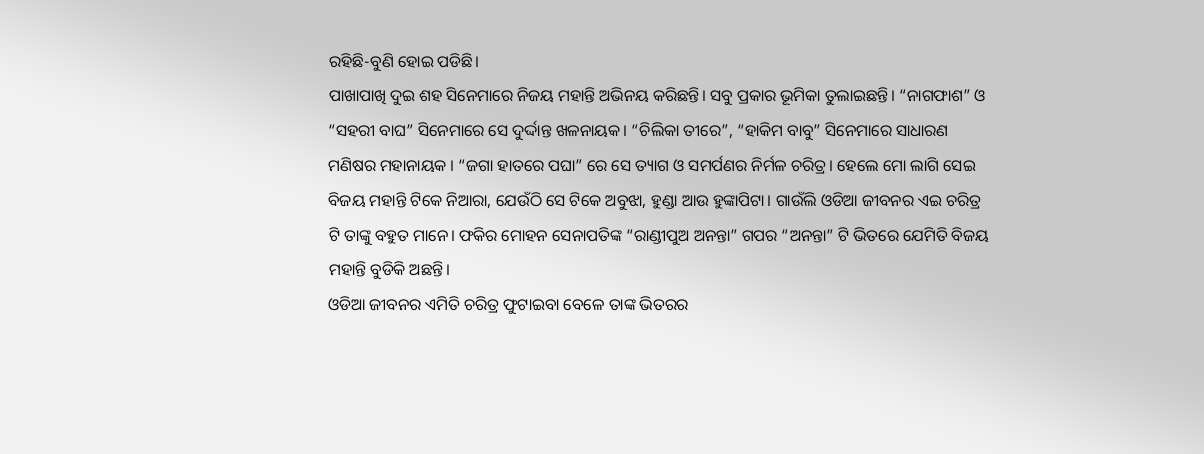ରହିଛି-ବୁଣି ହୋଇ ପଡିଛି।
ପାଖାପାଖି ଦୁଇ ଶହ ସିନେମାରେ ନିଜୟ ମହାନ୍ତି ଅଭିନୟ କରିଛନ୍ତି। ସବୁ ପ୍ରକାର ଭୂମିକା ତୁଲାଇଛନ୍ତି। “ନାଗଫାଶ” ଓ “ସହରୀ ବାଘ” ସିନେମାରେ ସେ ଦୁର୍ଦ୍ଦାନ୍ତ ଖଳନାୟକ। “ଚିଲିକା ତୀରେ”, “ହାକିମ ବାବୁ” ସିନେମାରେ ସାଧାରଣ ମଣିଷର ମହାନାୟକ । “ଜଗା ହାତରେ ପଘା” ରେ ସେ ତ୍ୟାଗ ଓ ସମର୍ପଣର ନିର୍ମଳ ଚରିତ୍ର। ହେଲେ ମୋ ଲାଗି ସେଇ ବିଜୟ ମହାନ୍ତି ଟିକେ ନିଆରା, ଯେଉଁଠି ସେ ଟିକେ ଅବୁଝା, ହୁଣ୍ଡା ଆଉ ହୁଙ୍କାପିଟା। ଗାଉଁଲି ଓଡିଆ ଜୀବନର ଏଇ ଚରିତ୍ର ଟି ତାଙ୍କୁ ବହୁତ ମାନେ। ଫକିର ମୋହନ ସେନାପତିଙ୍କ “ରାଣ୍ଡୀପୁଅ ଅନନ୍ତା” ଗପର “ଅନନ୍ତା” ଟି ଭିତରେ ଯେମିତି ବିଜୟ ମହାନ୍ତି ବୁଡିକି ଅଛନ୍ତି।
ଓଡିଆ ଜୀବନର ଏମିତି ଚରିତ୍ର ଫୁଟାଇବା ବେଳେ ତାଙ୍କ ଭିତରର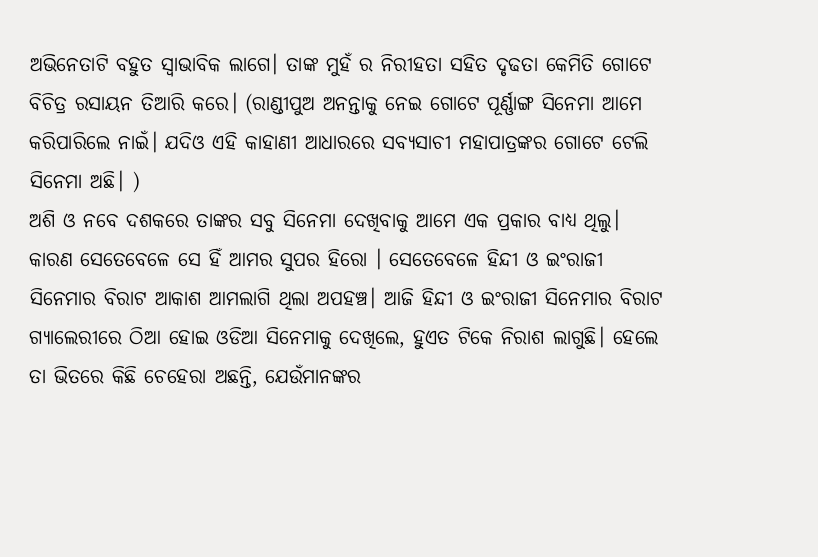ଅଭିନେତାଟି ବହୁତ ସ୍ଵାଭାବିକ ଲାଗେ। ତାଙ୍କ ମୁହଁ ର ନିରୀହତା ସହିତ ଦୃଢତା କେମିତି ଗୋଟେ ବିଚିତ୍ର ରସାୟନ ତିଆରି କରେ। (ରାଣ୍ଡୀପୁଅ ଅନନ୍ତାକୁ ନେଇ ଗୋଟେ ପୂର୍ଣ୍ଣାଙ୍ଗ ସିନେମା ଆମେ କରିପାରିଲେ ନାଇଁ। ଯଦିଓ ଏହି କାହାଣୀ ଆଧାରରେ ସବ୍ୟସାଚୀ ମହାପାତ୍ରଙ୍କର ଗୋଟେ ଟେଲି ସିନେମା ଅଛି। )
ଅଶି ଓ ନବେ ଦଶକରେ ତାଙ୍କର ସବୁ ସିନେମା ଦେଖିବାକୁ ଆମେ ଏକ ପ୍ରକାର ବାଧ୍ୟ ଥିଲୁ। କାରଣ ସେତେବେଳେ ସେ ହିଁ ଆମର ସୁପର ହିରୋ । ସେତେବେଳେ ହିନ୍ଦୀ ଓ ଇଂରାଜୀ ସିନେମାର ବିରାଟ ଆକାଶ ଆମଲାଗି ଥିଲା ଅପହଞ୍ଚ। ଆଜି ହିନ୍ଦୀ ଓ ଇଂରାଜୀ ସିନେମାର ବିରାଟ ଗ୍ୟାଲେରୀରେ ଠିଆ ହୋଇ ଓଡିଆ ସିନେମାକୁ ଦେଖିଲେ, ହୁଏତ ଟିକେ ନିରାଶ ଲାଗୁଛି। ହେଲେ ତା ଭିତରେ କିଛି ଚେହେରା ଅଛନ୍ତି, ଯେଉଁମାନଙ୍କର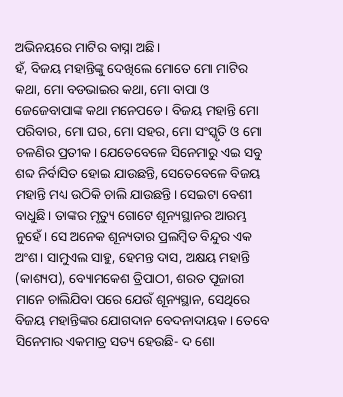ଅଭିନୟରେ ମାଟିର ବାସ୍ନା ଅଛି।
ହଁ, ବିଜୟ ମହାନ୍ତିଙ୍କୁ ଦେଖିଲେ ମୋତେ ମୋ ମାଟିର କଥା, ମୋ ବଡଭାଇର କଥା, ମୋ ବାପା ଓ ଜେଜେବାପାଙ୍କ କଥା ମନେପଡେ। ବିଜୟ ମହାନ୍ତି ମୋ ପରିବାର, ମୋ ଘର, ମୋ ସହର, ମୋ ସଂସ୍କୃତି ଓ ମୋ ଚଳଣିର ପ୍ରତୀକ। ଯେତେବେଳେ ସିନେମାରୁ ଏଇ ସବୁ ଶବ୍ଦ ନିର୍ବାସିତ ହୋଇ ଯାଉଛନ୍ତି, ସେତେବେଳେ ବିଜୟ ମହାନ୍ତି ମଧ୍ୟ ଉଠିକି ଚାଲି ଯାଉଛନ୍ତି। ସେଇଟା ବେଶୀ ବାଧୁଛି। ତାଙ୍କର ମୃତ୍ୟୁ ଗୋଟେ ଶୂନ୍ୟସ୍ଥାନର ଆରମ୍ଭ ନୁହେଁ। ସେ ଅନେକ ଶୂନ୍ୟତାର ପ୍ରଲମ୍ବିତ ବିନ୍ଦୁର ଏକ ଅଂଶ। ସାମୁଏଲ ସାହୁ, ହେମନ୍ତ ଦାସ, ଅକ୍ଷୟ ମହାନ୍ତି (କାଶ୍ୟପ), ବ୍ୟୋମକେଶ ତ୍ରିପାଠୀ, ଶରତ ପୂଜାରୀ ମାନେ ଚାଲିଯିବା ପରେ ଯେଉଁ ଶୂନ୍ୟସ୍ଥାନ, ସେଥିରେ ବିଜୟ ମହାନ୍ତିଙ୍କର ଯୋଗଦାନ ବେଦନାଦାୟକ। ତେବେ ସିନେମାର ଏକମାତ୍ର ସତ୍ୟ ହେଉଛି- ଦ ଶୋ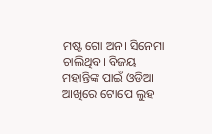ମଷ୍ଟ ଗୋ ଅନ। ସିନେମା ଚାଲିଥିବ। ବିଜୟ ମହାନ୍ତିଙ୍କ ପାଇଁ ଓଡିଆ ଆଖିରେ ଟୋପେ ଲୁହ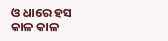ଓ ଧାରେ ହସ କାଳ କାଳ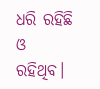ଧରି ରହିଛି ଓ ରହିଥିବ।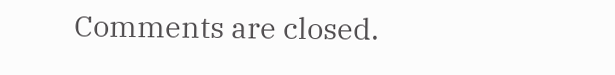Comments are closed.